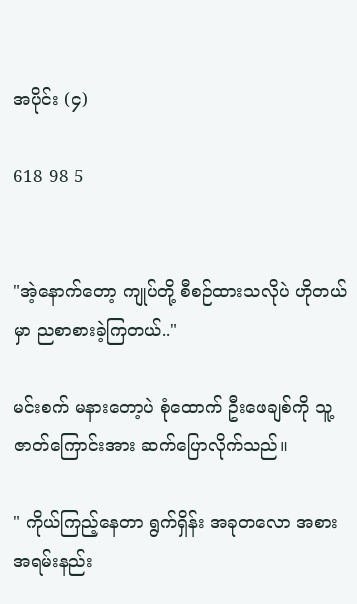အပိုင်း (၄)

618 98 5


"အဲ့နောက်တော့ ကျုပ်တို့ စီစဉ်ထားသလိုပဲ ဟိုတယ်မှာ ညစာစားခဲ့ကြတယ်.."

မင်းစက် မနားတော့ပဲ စုံထောက် ဦးဖေချစ်ကို သူ့ဇာတ်ကြောင်းအား ဆက်ပြောလိုက်သည်။

" ကိုယ်ကြည့်နေတာ ရွက်ရှိန်း အခုတလော အစားအရမ်းနည်း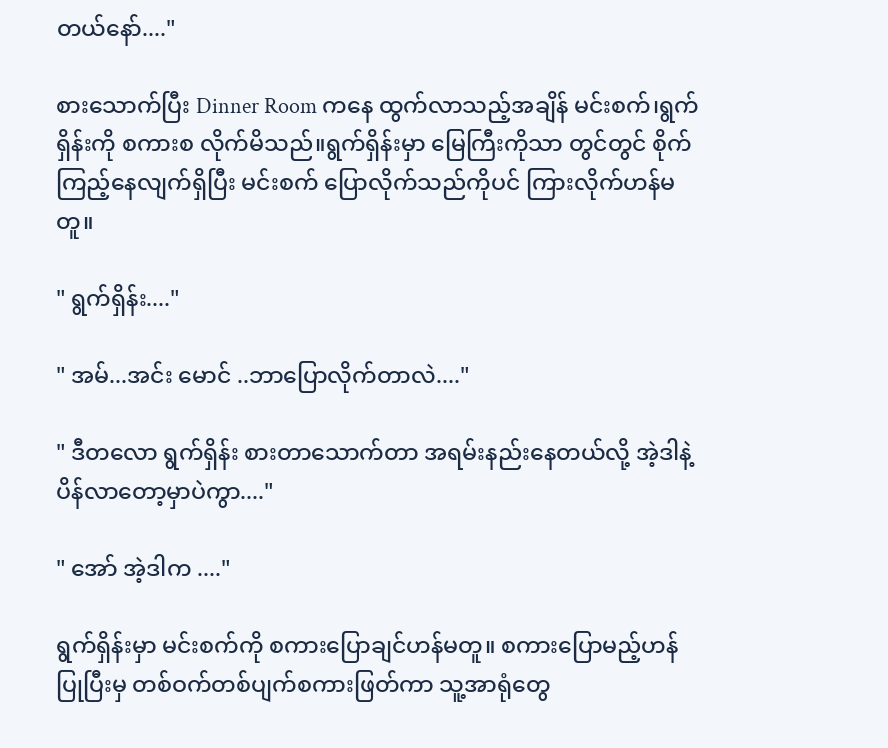တယ်နော်...."

စားသောက်ပြီး Dinner Room ကနေ ထွက်လာသည့်အချိန် မင်းစက်၊ရွက်ရှိန်းကို စကားစ လိုက်မိသည်။ရွက်ရှိန်းမှာ မြေကြီးကိုသာ တွင်တွင် စိုက်ကြည့်နေလျက်ရှိပြီး မင်းစက် ပြောလိုက်သည်ကိုပင် ကြားလိုက်ဟန်မတူ။

" ရွက်ရှိန်း...."

" အမ်...အင်း မောင် ..ဘာပြောလိုက်တာလဲ...."

" ဒီတလော ရွက်ရှိန်း စားတာသောက်တာ အရမ်းနည်းနေတယ်လို့ အဲ့ဒါနဲ့ ပိန်လာတော့မှာပဲကွာ...."

" အော် အဲ့ဒါက ...."

ရွက်ရှိန်းမှာ မင်းစက်ကို စကားပြောချင်ဟန်မတူ။ စကားပြောမည့်ဟန်ပြုပြီးမှ တစ်ဝက်တစ်ပျက်စကားဖြတ်ကာ သူ့အာရုံတွေ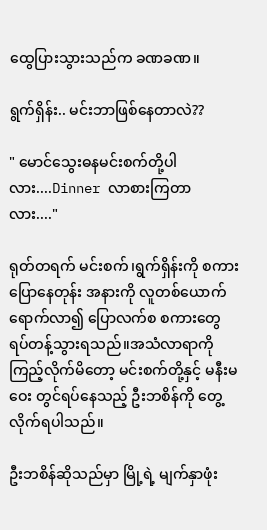ထွေပြားသွားသည်က ခဏခဏ။

ရွက်ရှိန်း.. မင်းဘာဖြစ်နေတာလဲ??

" မောင်သွေးဓနမင်းစက်တို့ပါလား....Dinner လာစားကြတာလား...."

ရုတ်တရက် မင်းစက်၊ရွက်ရှိန်းကို စကားပြောနေတုန်း အနားကို လူတစ်ယောက်ရောက်လာ၍ ပြောလက်စ စကားတွေ ရပ်တန့်သွားရသည်။အသံလာရာကို ကြည့်လိုက်မိတော့ မင်းစက်တို့နှင့် မနီးမဝေး တွင်ရပ်နေသည့် ဦးဘစိန်ကို တွေ့လိုက်ရပါသည်။

ဦးဘစိန်ဆိုသည်မှာ မြို့ရဲ့ မျက်နှာဖုံး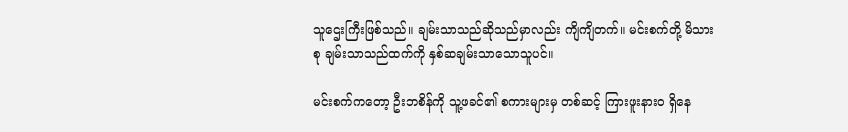သူဌေးကြီးဖြစ်သည်။ ချမ်းသာသည်ဆိုသည်မှာလည်း ကျိကျိတက်။ မင်းစက်တို့ မိသားစု ချမ်းသာသည်ထက်ကို နှစ်ဆချမ်းသာသောသူပင်။

မင်းစက်ကတော့ ဦးဘစိန်ကို သူ့ဖခင်၏ စကားများမှ တစ်ဆင့် ကြားဖူးနားဝ ရှိနေ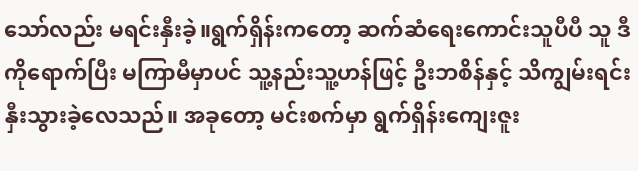သော်လည်း မရင်းနှီးခဲ့။ရွက်ရှိန်းကတော့ ဆက်ဆံရေးကောင်းသူပီပီ သူ ဒီကိုရောက်ပြီး မကြာမီမှာပင် သူ့နည်းသူ့ဟန်ဖြင့် ဦးဘစိန်နှင့် သိကျွမ်းရင်းနှီးသွားခဲ့လေသည်။ အခုတော့ မင်းစက်မှာ ရွက်ရှိန်းကျေးဇူး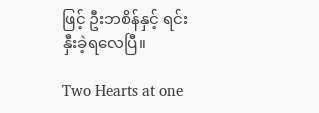ဖြင့် ဦးဘစိန်နှင့် ရင်းနှီးခဲ့ရလေပြီ။

Two Hearts at one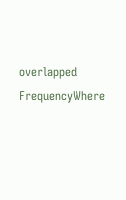overlapped FrequencyWhere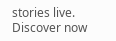stories live. Discover now